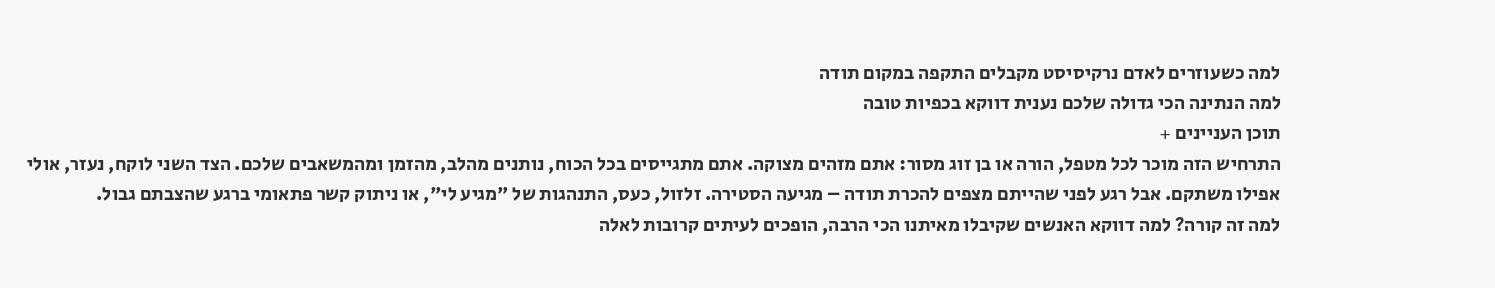למה כשעוזרים לאדם נרקיסיסט מקבלים התקפה במקום תודה
למה הנתינה הכי גדולה שלכם נענית דווקא בכפיות טובה
תוכן העניינים +
התרחיש הזה מוכר לכל מטפל, הורה או בן זוג מסור: אתם מזהים מצוקה. אתם מתגייסים בכל הכוח, נותנים מהלב, מהזמן ומהמשאבים שלכם. הצד השני לוקח, נעזר, אולי אפילו משתקם. אבל רגע לפני שהייתם מצפים להכרת תודה – מגיעה הסטירה. זלזול, כעס, התנהגות של "מגיע לי", או ניתוק קשר פתאומי ברגע שהצבתם גבול.
למה זה קורה? למה דווקא האנשים שקיבלו מאיתנו הכי הרבה, הופכים לעיתים קרובות לאלה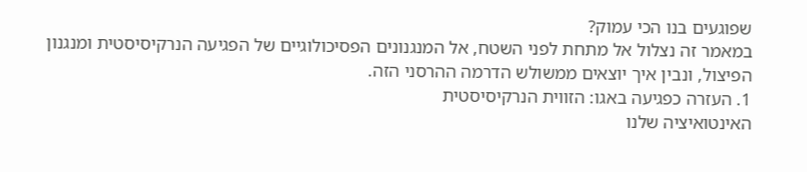שפוגעים בנו הכי עמוק?
במאמר זה נצלול אל מתחת לפני השטח, אל המנגנונים הפסיכולוגיים של הפגיעה הנרקיסיסטית ומנגנון הפיצול, ונבין איך יוצאים ממשולש הדרמה ההרסני הזה.
1. העזרה כפגיעה באגו: הזווית הנרקיסיסטית
האינטואיציה שלנו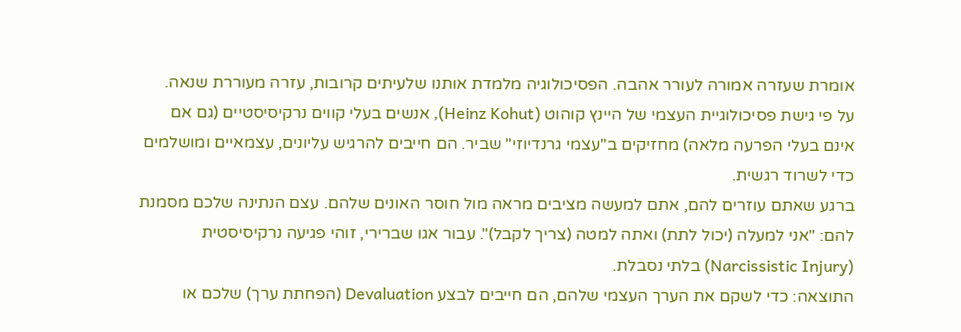אומרת שעזרה אמורה לעורר אהבה. הפסיכולוגיה מלמדת אותנו שלעיתים קרובות, עזרה מעוררת שנאה.
על פי גישת פסיכולוגיית העצמי של היינץ קוהוט (Heinz Kohut), אנשים בעלי קווים נרקיסיסטיים (גם אם אינם בעלי הפרעה מלאה) מחזיקים ב"עצמי גרנדיוזי" שביר. הם חייבים להרגיש עליונים, עצמאיים ומושלמים כדי לשרוד רגשית.
ברגע שאתם עוזרים להם, אתם למעשה מציבים מראה מול חוסר האונים שלהם. עצם הנתינה שלכם מסמנת להם: "אני למעלה (יכול לתת) ואתה למטה (צריך לקבל)". עבור אגו שברירי, זוהי פגיעה נרקיסיסטית (Narcissistic Injury) בלתי נסבלת.
התוצאה: כדי לשקם את הערך העצמי שלהם, הם חייבים לבצע Devaluation (הפחתת ערך) שלכם או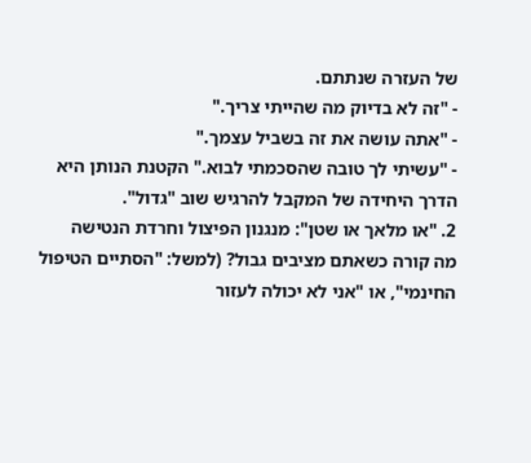של העזרה שנתתם.
- "זה לא בדיוק מה שהייתי צריך."
- "אתה עושה את זה בשביל עצמך."
- "עשיתי לך טובה שהסכמתי לבוא." הקטנת הנותן היא הדרך היחידה של המקבל להרגיש שוב "גדול".
2. "או מלאך או שטן": מנגנון הפיצול וחרדת הנטישה
מה קורה כשאתם מציבים גבול? (למשל: "הסתיים הטיפול החינמי", או "אני לא יכולה לעזור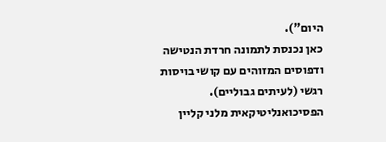היום").
כאן נכנסת לתמונה חרדת הנטישה ודפוסים המזוהים עם קושי בויסות רגשי (לעיתים גבוליים). הפסיכואנליטיקאית מלני קליין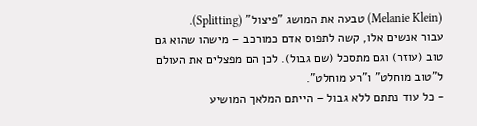(Melanie Klein) טבעה את המושג "פיצול" (Splitting).
עבור אנשים אלו, קשה לתפוס אדם כמורכב – מישהו שהוא גם טוב (עוזר) וגם מתסכל (שם גבול). לכן הם מפצלים את העולם ל"טוב מוחלט" ו"רע מוחלט".
- כל עוד נתתם ללא גבול – הייתם המלאך המושיע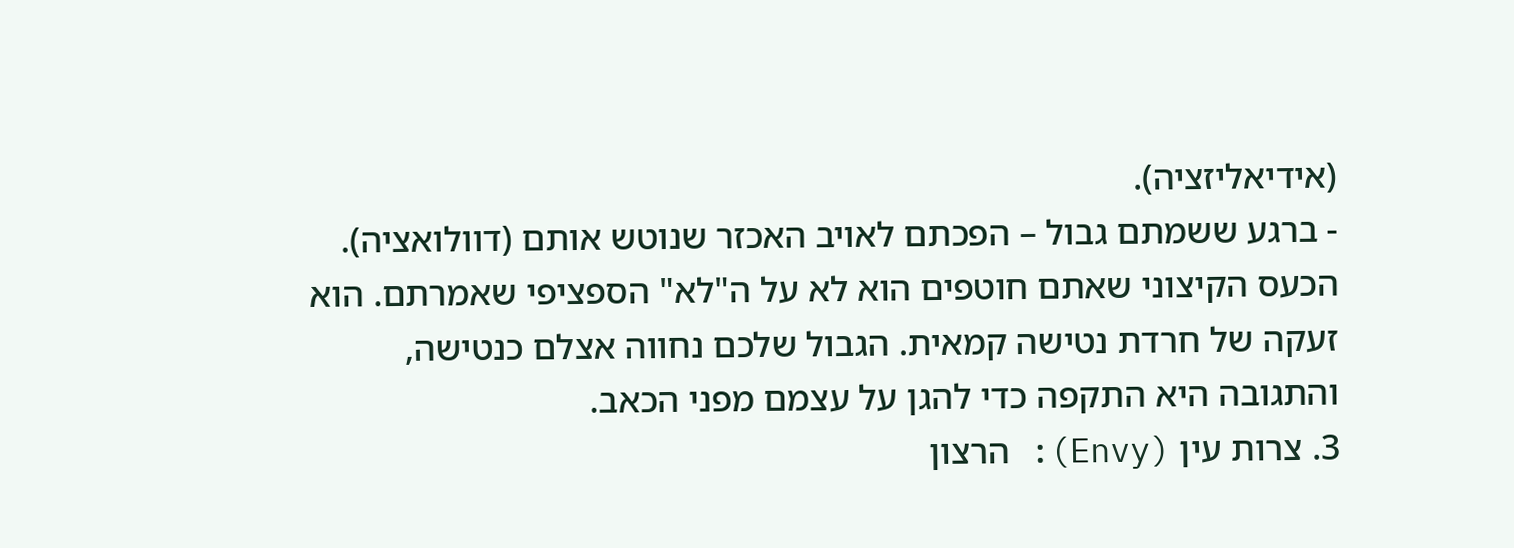(אידיאליזציה).
- ברגע ששמתם גבול – הפכתם לאויב האכזר שנוטש אותם (דוולואציה).
הכעס הקיצוני שאתם חוטפים הוא לא על ה"לא" הספציפי שאמרתם. הוא זעקה של חרדת נטישה קמאית. הגבול שלכם נחווה אצלם כנטישה, והתגובה היא התקפה כדי להגן על עצמם מפני הכאב.
3. צרות עין (Envy): הרצון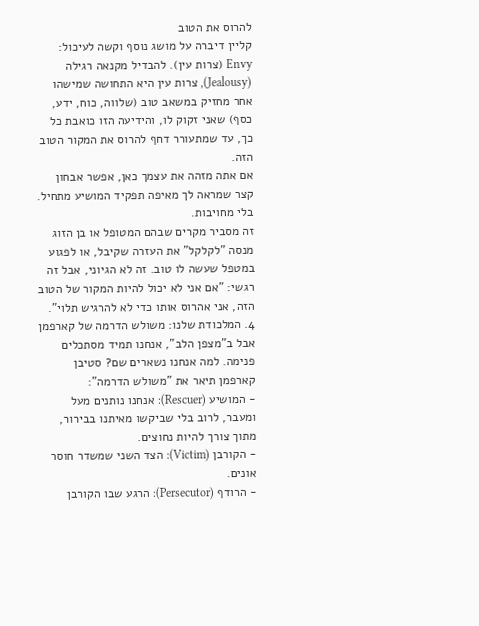להרוס את הטוב
קליין דיברה על מושג נוסף וקשה לעיכול: Envy (צרות עין). להבדיל מקנאה רגילה (Jealousy), צרות עין היא התחושה שמישהו אחר מחזיק במשאב טוב (שלווה, כוח, ידע, כסף) שאני זקוק לו, והידיעה הזו כואבת כל כך, עד שמתעורר דחף להרוס את המקור הטוב הזה.
אם אתה מזהה את עצמך כאן, אפשר אבחון קצר שמראה לך מאיפה תפקיד המושיע מתחיל. בלי מחויבות.
זה מסביר מקרים שבהם המטופל או בן הזוג מנסה "לקלקל" את העזרה שקיבל, או לפגוע במטפל שעשה לו טוב. זה לא הגיוני, אבל זה רגשי: "אם אני לא יכול להיות המקור של הטוב הזה, אני אהרוס אותו כדי לא להרגיש תלוי".
4. המלכודת שלנו: משולש הדרמה של קארפמן
אבל ב"מצפן הלב", אנחנו תמיד מסתכלים פנימה. למה אנחנו נשארים שם? סטיבן קארפמן תיאר את "משולש הדרמה":
- המושיע (Rescuer): אנחנו נותנים מעל ומעבר, לרוב בלי שביקשו מאיתנו בבירור, מתוך צורך להיות נחוצים.
- הקורבן (Victim): הצד השני שמשדר חוסר אונים.
- הרודף (Persecutor): הרגע שבו הקורבן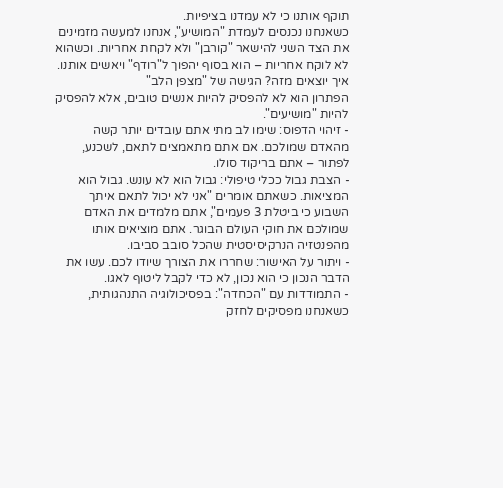תוקף אותנו כי לא עמדנו בציפיות.
כשאנחנו נכנסים לעמדת "המושיע", אנחנו למעשה מזמינים את הצד השני להישאר "קורבן" ולא לקחת אחריות. וכשהוא לא לוקח אחריות – הוא בסוף יהפוך ל"רודף" ויאשים אותנו.
איך יוצאים מזה? הגישה של "מצפן הלב"
הפתרון הוא לא להפסיק להיות אנשים טובים, אלא להפסיק להיות "מושיעים".
- זיהוי הדפוס: שימו לב מתי אתם עובדים יותר קשה מהאדם שמולכם. אם אתם מתאמצים לתאם, לשכנע, לפתור – אתם בריקוד סולו.
- הצבת גבול ככלי טיפולי: גבול הוא לא עונש. גבול הוא המציאות. כשאתם אומרים "אני לא יכול לתאם איתך השבוע כי ביטלת 3 פעמים", אתם מלמדים את האדם שמולכם את חוקי העולם הבוגר. אתם מוציאים אותו מהפנטזיה הנרקיסיסטית שהכל סובב סביבו.
- ויתור על האישור: שחררו את הצורך שיודו לכם. עשו את הדבר הנכון כי הוא נכון, לא כדי לקבל ליטוף לאגו.
- התמודדות עם "הכחדה": בפסיכולוגיה התנהגותית, כשאנחנו מפסיקים לחזק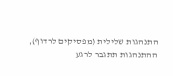התנהגות שלילית (מפסיקים לרדוף), ההתנהגות תתגבר לרגע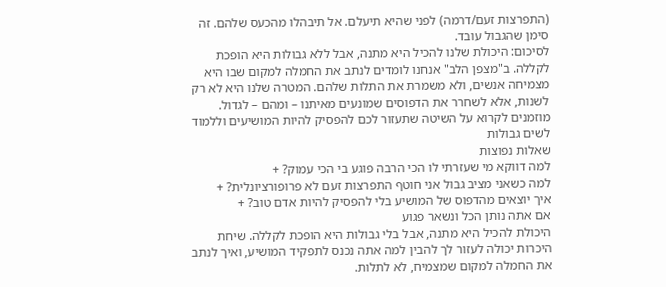(התפרצות זעם/דרמה) לפני שהיא תיעלם. אל תיבהלו מהכעס שלהם. זה סימן שהגבול עובד.
לסיכום: היכולת שלנו להכיל היא מתנה, אבל ללא גבולות היא הופכת לקללה. ב"מצפן הלב" אנחנו לומדים לנתב את החמלה למקום שבו היא מצמיחה אנשים, ולא משמרת את התלות שלהם. המטרה שלנו היא לא רק לשנות, אלא לשחרר את הדפוסים שמונעים מאיתנו – ומהם – לגדול.
מוזמנים לקרוא על השיטה שתעזור לכם להפסיק להיות המושיעים וללמוד לשים גבולות
שאלות נפוצות
למה דווקא מי שעזרתי לו הכי הרבה פוגע בי הכי עמוק? +
למה כשאני מציב גבול אני חוטף התפרצות זעם לא פרופורציונלית? +
איך יוצאים מהדפוס של המושיע בלי להפסיק להיות אדם טוב? +
אם אתה נותן הכל ונשאר פגוע
היכולת להכיל היא מתנה, אבל בלי גבולות היא הופכת לקללה. שיחת היכרות יכולה לעזור לך להבין למה אתה נכנס לתפקיד המושיע, ואיך לנתב את החמלה למקום שמצמיח, לא לתלות.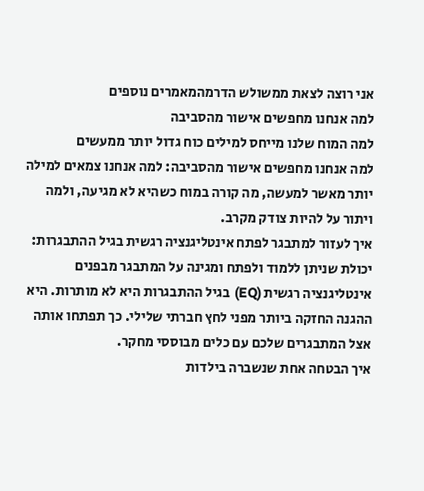אני רוצה לצאת ממשולש הדרמהמאמרים נוספים
למה אנחנו מחפשים אישור מהסביבה
למה המוח שלנו מייחס למילים כוח גדול יותר ממעשים
למה אנחנו מחפשים אישור מהסביבה: למה אנחנו צמאים למילה יותר מאשר למעשה, מה קורה במוח כשהיא לא מגיעה, ולמה ויתור על להיות צודק מקרב.
איך לעזור למתבגר לפתח אינטליגנציה רגשית בגיל ההתבגרות:
יכולת שניתן ללמוד ולפתח ומגינה על המתבגר מבפנים
אינטליגנציה רגשית (EQ) בגיל ההתבגרות היא לא מותרות. היא ההגנה החזקה ביותר מפני לחץ חברתי שלילי. כך תפתחו אותה אצל המתבגרים שלכם עם כלים מבוססי מחקר.
איך הבטחה אחת שנשברה בילדות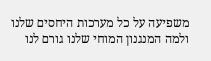משפיעה על כל מערכות היחסים שלנו
ולמה המנגנון המוחי שלנו גורם לנו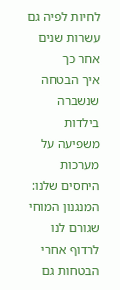לחיות לפיה גם עשרות שנים אחר כך
איך הבטחה שנשברה בילדות משפיעה על מערכות היחסים שלנו: המנגנון המוחי שגורם לנו לרדוף אחרי הבטחות גם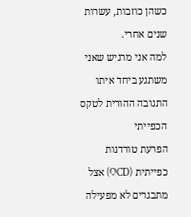כשהן כוזבות, עשרות שנים אחרי.
למה אני מרגיש שאני משתגע ביחד איתו
התגובה ההורית לטקס הכפייתי
הפרעת טורדנות כפייתית (OCD) אצל מתבגרים לא מפעילה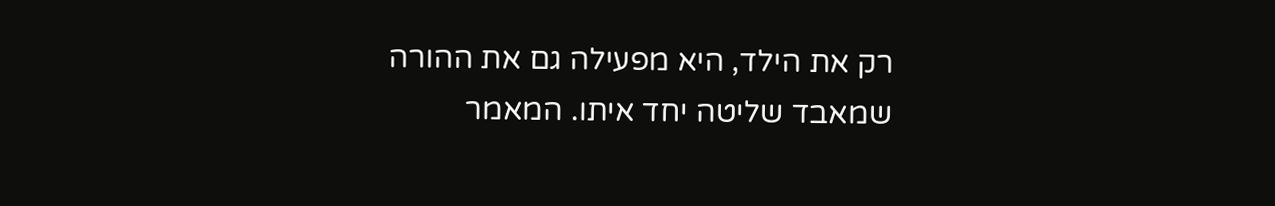רק את הילד, היא מפעילה גם את ההורה שמאבד שליטה יחד איתו. המאמר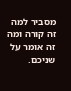מסביר למה זה קורה ומה זה אומר על שניכם.